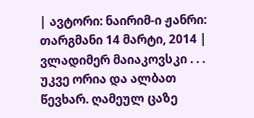| ავტორი: ნაირიმ-ი ჟანრი: თარგმანი 14 მარტი, 2014 |
ვლადიმერ მაიაკოვსკი . . .
უკვე ორია და ალბათ წევხარ. ღამეულ ცაზე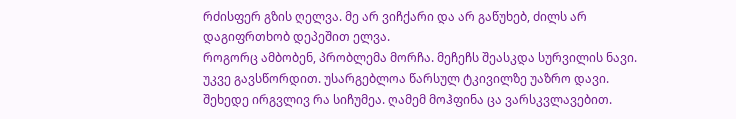რძისფერ გზის ღელვა. მე არ ვიჩქარი და არ გაწუხებ, ძილს არ დაგიფრთხობ დეპეშით ელვა.
როგორც ამბობენ, პრობლემა მორჩა. მეჩეჩს შეასკდა სურვილის ნავი. უკვე გავსწორდით. უსარგებლოა წარსულ ტკივილზე უაზრო დავი.
შეხედე ირგვლივ რა სიჩუმეა. ღამემ მოჰფინა ცა ვარსკვლავებით.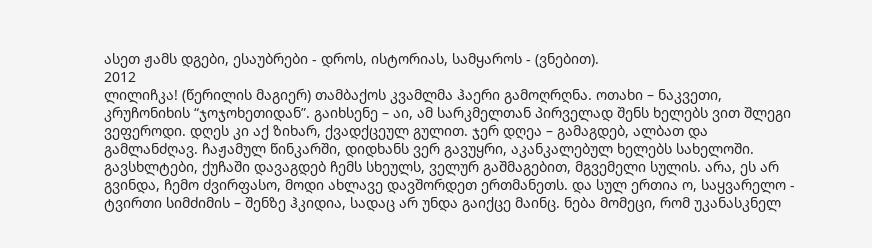ასეთ ჟამს დგები, ესაუბრები - დროს, ისტორიას, სამყაროს - (ვნებით).
2012
ლილიჩკა! (წერილის მაგიერ) თამბაქოს კვამლმა ჰაერი გამოღრღნა. ოთახი – ნაკვეთი, კრუჩონიხის “ჯოჯოხეთიდან”. გაიხსენე – აი, ამ სარკმელთან პირველად შენს ხელებს ვით შლეგი ვეფეროდი. დღეს კი აქ ზიხარ, ქვადქცეულ გულით. ჯერ დღეა – გამაგდებ, ალბათ და გამლანძღავ. ჩაჟამულ წინკარში, დიდხანს ვერ გავუყრი, აკანკალებულ ხელებს სახელოში. გავსხლტები, ქუჩაში დავაგდებ ჩემს სხეულს, ველურ გაშმაგებით, მგვემელი სულის. არა, ეს არ გვინდა, ჩემო ძვირფასო, მოდი ახლავე დავშორდეთ ერთმანეთს. და სულ ერთია ო, საყვარელო - ტვირთი სიმძიმის – შენზე ჰკიდია, სადაც არ უნდა გაიქცე მაინც. ნება მომეცი, რომ უკანასკნელ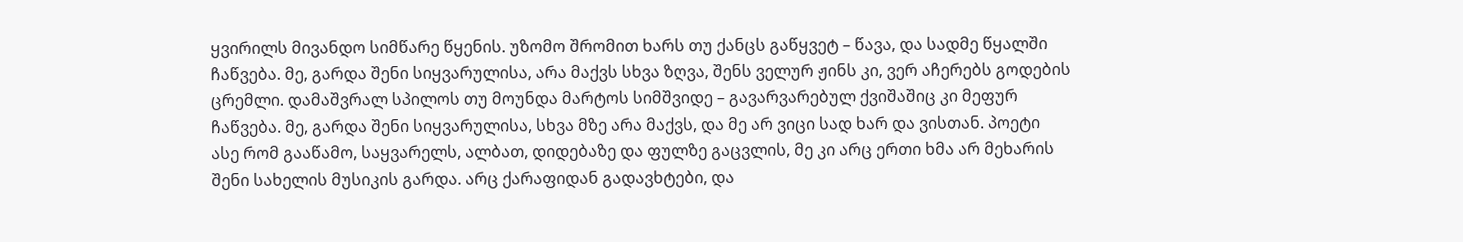ყვირილს მივანდო სიმწარე წყენის. უზომო შრომით ხარს თუ ქანცს გაწყვეტ – წავა, და სადმე წყალში ჩაწვება. მე, გარდა შენი სიყვარულისა, არა მაქვს სხვა ზღვა, შენს ველურ ჟინს კი, ვერ აჩერებს გოდების ცრემლი. დამაშვრალ სპილოს თუ მოუნდა მარტოს სიმშვიდე – გავარვარებულ ქვიშაშიც კი მეფურ ჩაწვება. მე, გარდა შენი სიყვარულისა, სხვა მზე არა მაქვს, და მე არ ვიცი სად ხარ და ვისთან. პოეტი ასე რომ გააწამო, საყვარელს, ალბათ, დიდებაზე და ფულზე გაცვლის, მე კი არც ერთი ხმა არ მეხარის შენი სახელის მუსიკის გარდა. არც ქარაფიდან გადავხტები, და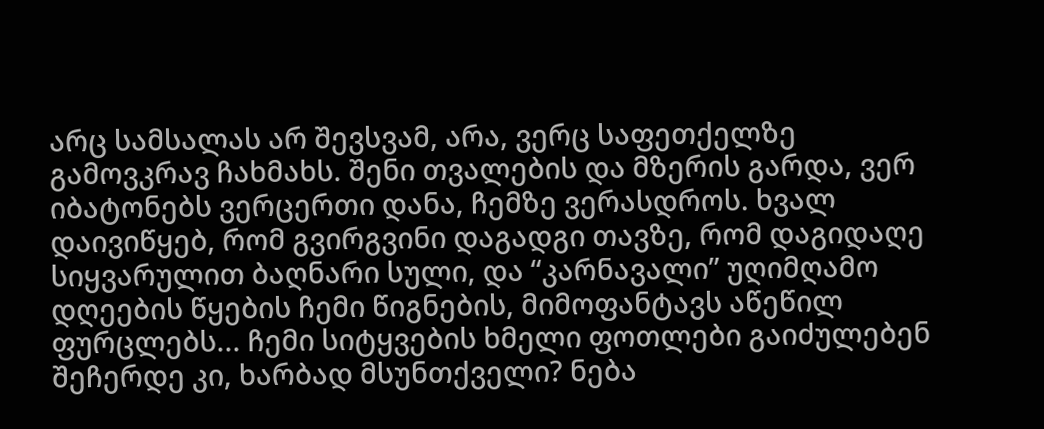არც სამსალას არ შევსვამ, არა, ვერც საფეთქელზე გამოვკრავ ჩახმახს. შენი თვალების და მზერის გარდა, ვერ იბატონებს ვერცერთი დანა, ჩემზე ვერასდროს. ხვალ დაივიწყებ, რომ გვირგვინი დაგადგი თავზე, რომ დაგიდაღე სიყვარულით ბაღნარი სული, და “კარნავალი” უღიმღამო დღეების წყების ჩემი წიგნების, მიმოფანტავს აწეწილ ფურცლებს... ჩემი სიტყვების ხმელი ფოთლები გაიძულებენ შეჩერდე კი, ხარბად მსუნთქველი? ნება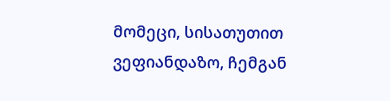მომეცი, სისათუთით ვეფიანდაზო, ჩემგან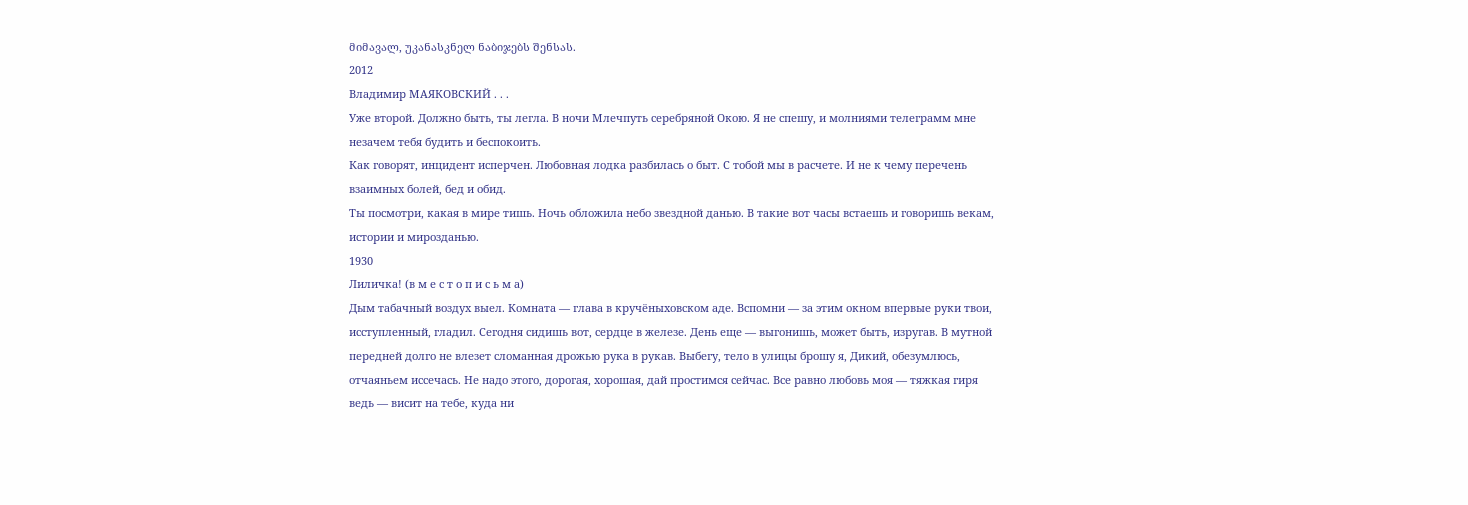მიმავალ, უკანასკნელ ნაბიჯებს შენსას.
2012
Владимир МАЯКОВСКИЙ . . .
Уже второй. Должно быть, ты легла. В ночи Млечпуть серебряной Окою. Я не спешу, и молниями телеграмм мне незачем тебя будить и беспокоить.
Как говорят, инцидент исперчен. Любовная лодка разбилась о быт. С тобой мы в расчете. И не к чему перечень взаимных болей, бед и обид.
Ты посмотри, какая в мире тишь. Ночь обложила небо звездной данью. В такие вот часы встаешь и говоришь векам, истории и мирозданью.
1930
Лиличка! (в м е с т о п и с ь м а)
Дым табачный воздух выел. Комната — глава в кручёныховском аде. Вспомни — за этим окном впервые руки твои, исступленный, гладил. Сегодня сидишь вот, сердце в железе. День еще — выгонишь, может быть, изругав. В мутной передней долго не влезет сломанная дрожью рука в рукав. Выбегу, тело в улицы брошу я, Дикий, обезумлюсь, отчаяньем иссечась. Не надо этого, дорогая, хорошая, дай простимся сейчас. Все равно любовь моя — тяжкая гиря ведь — висит на тебе, куда ни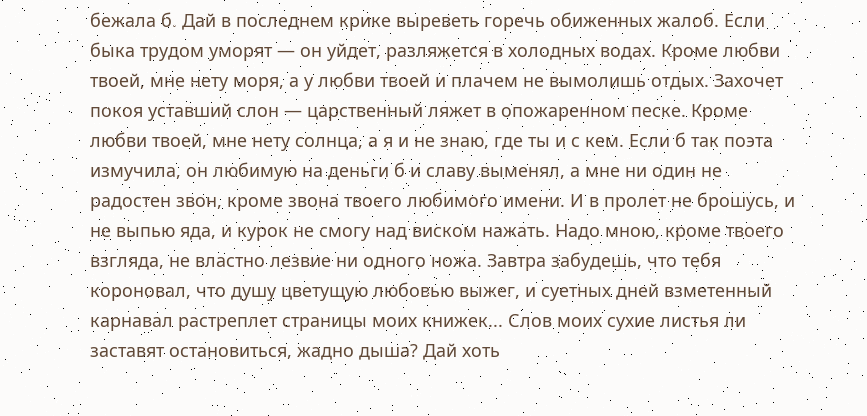бежала б. Дай в последнем крике выреветь горечь обиженных жалоб. Если быка трудом уморят — он уйдет, разляжется в холодных водах. Кроме любви твоей, мне нету моря, а у любви твоей и плачем не вымолишь отдых. Захочет покоя уставший слон — царственный ляжет в опожаренном песке. Кроме любви твоей, мне нету солнца, а я и не знаю, где ты и с кем. Если б так поэта измучила, он любимую на деньги б и славу выменял, а мне ни один не радостен звон, кроме звона твоего любимого имени. И в пролет не брошусь, и не выпью яда, и курок не смогу над виском нажать. Надо мною, кроме твоего взгляда, не властно лезвие ни одного ножа. Завтра забудешь, что тебя короновал, что душу цветущую любовью выжег, и суетных дней взметенный карнавал растреплет страницы моих книжек... Слов моих сухие листья ли заставят остановиться, жадно дыша? Дай хоть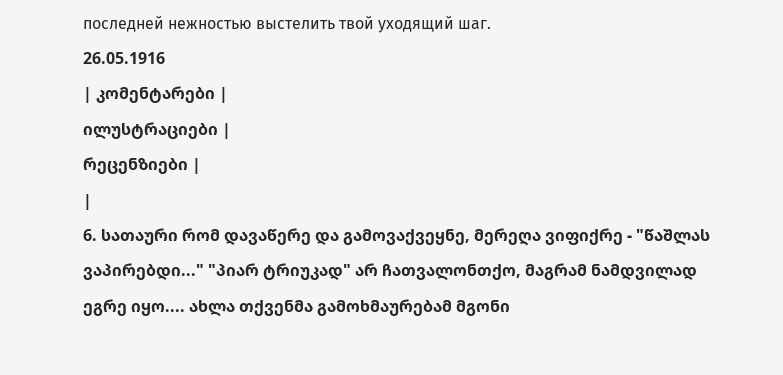последней нежностью выстелить твой уходящий шаг.
26.05.1916
| კომენტარები |
ილუსტრაციები |
რეცენზიები |
|
6. სათაური რომ დავაწერე და გამოვაქვეყნე, მერეღა ვიფიქრე - "წაშლას ვაპირებდი..." "პიარ ტრიუკად" არ ჩათვალონთქო, მაგრამ ნამდვილად ეგრე იყო.... ახლა თქვენმა გამოხმაურებამ მგონი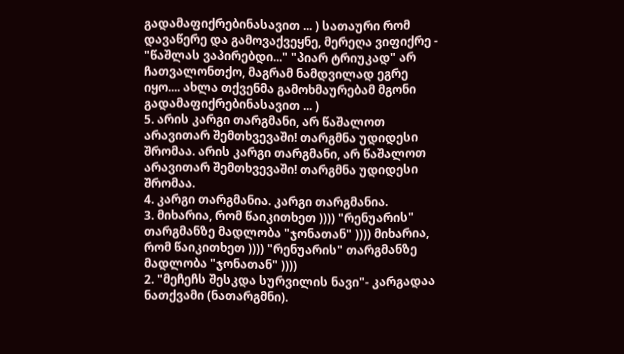გადამაფიქრებინასავით ... ) სათაური რომ დავაწერე და გამოვაქვეყნე, მერეღა ვიფიქრე - "წაშლას ვაპირებდი..." "პიარ ტრიუკად" არ ჩათვალონთქო, მაგრამ ნამდვილად ეგრე იყო.... ახლა თქვენმა გამოხმაურებამ მგონი გადამაფიქრებინასავით ... )
5. არის კარგი თარგმანი, არ წაშალოთ არავითარ შემთხვევაში! თარგმნა უდიდესი შრომაა. არის კარგი თარგმანი, არ წაშალოთ არავითარ შემთხვევაში! თარგმნა უდიდესი შრომაა.
4. კარგი თარგმანია. კარგი თარგმანია.
3. მიხარია, რომ წაიკითხეთ )))) "რენუარის" თარგმანზე მადლობა "ჯონათან" )))) მიხარია, რომ წაიკითხეთ )))) "რენუარის" თარგმანზე მადლობა "ჯონათან" ))))
2. "მეჩეჩს შესკდა სურვილის ნავი"- კარგადაა ნათქვამი (ნათარგმნი).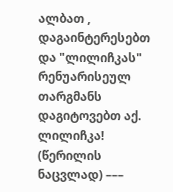ალბათ , დაგაინტერესებთ და "ლილიჩკას" რენუარისეულ თარგმანს დაგიტოვებთ აქ.
ლილიჩკა! (წერილის ნაცვლად) –––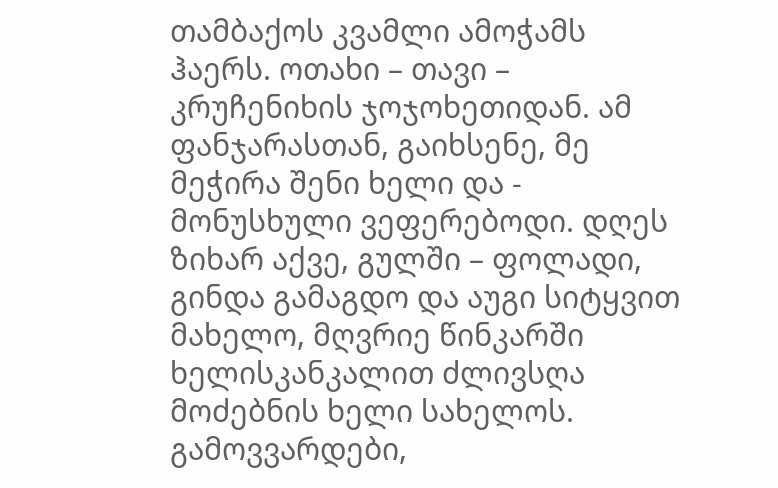თამბაქოს კვამლი ამოჭამს ჰაერს. ოთახი – თავი – კრუჩენიხის ჯოჯოხეთიდან. ამ ფანჯარასთან, გაიხსენე, მე მეჭირა შენი ხელი და - მონუსხული ვეფერებოდი. დღეს ზიხარ აქვე, გულში – ფოლადი, გინდა გამაგდო და აუგი სიტყვით მახელო, მღვრიე წინკარში ხელისკანკალით ძლივსღა მოძებნის ხელი სახელოს. გამოვვარდები,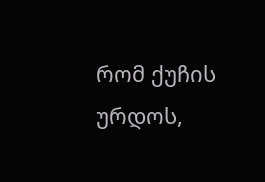რომ ქუჩის ურდოს,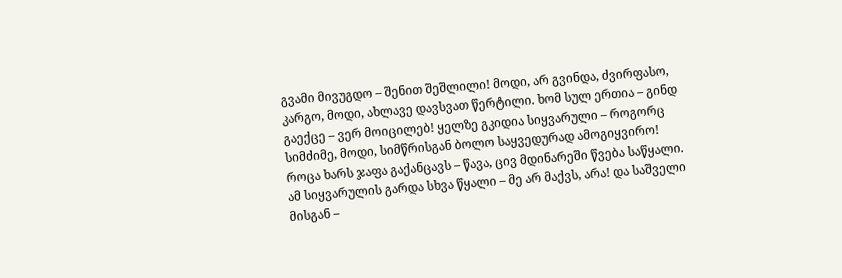გვამი მივუგდო – შენით შეშლილი! მოდი, არ გვინდა, ძვირფასო, კარგო, მოდი, ახლავე დავსვათ წერტილი. ხომ სულ ერთია – გინდ გაექცე – ვერ მოიცილებ! ყელზე გკიდია სიყვარული – როგორც სიმძიმე, მოდი, სიმწრისგან ბოლო საყვედურად ამოგიყვირო!
როცა ხარს ჯაფა გაქანცავს – წავა, ცივ მდინარეში წვება საწყალი. ამ სიყვარულის გარდა სხვა წყალი – მე არ მაქვს, არა! და საშველი მისგან –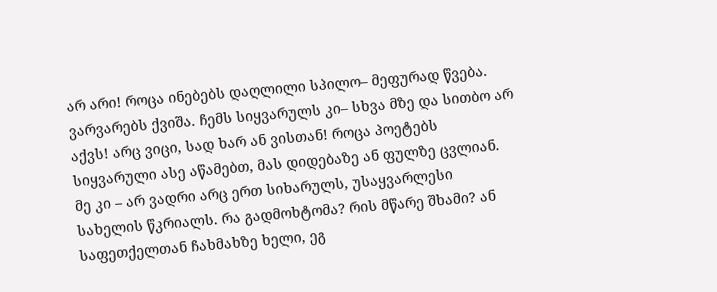არ არი! როცა ინებებს დაღლილი სპილო– მეფურად წვება. ვარვარებს ქვიშა. ჩემს სიყვარულს კი– სხვა მზე და სითბო არ აქვს! არც ვიცი, სად ხარ ან ვისთან! როცა პოეტებს სიყვარული ასე აწამებთ, მას დიდებაზე ან ფულზე ცვლიან. მე კი – არ ვადრი არც ერთ სიხარულს, უსაყვარლესი სახელის წკრიალს. რა გადმოხტომა? რის მწარე შხამი? ან საფეთქელთან ჩახმახზე ხელი, ეგ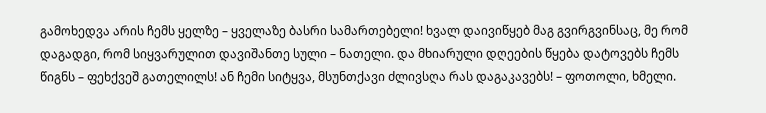გამოხედვა არის ჩემს ყელზე – ყველაზე ბასრი სამართებელი! ხვალ დაივიწყებ მაგ გვირგვინსაც, მე რომ დაგადგი, რომ სიყვარულით დავიშანთე სული – ნათელი. და მხიარული დღეების წყება დატოვებს ჩემს წიგნს – ფეხქვეშ გათელილს! ან ჩემი სიტყვა, მსუნთქავი ძლივსღა რას დაგაკავებს! – ფოთოლი, ხმელი.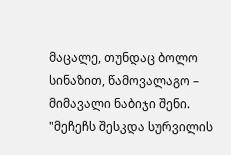მაცალე, თუნდაც ბოლო სინაზით, წამოვალაგო – მიმავალი ნაბიჯი შენი.
"მეჩეჩს შესკდა სურვილის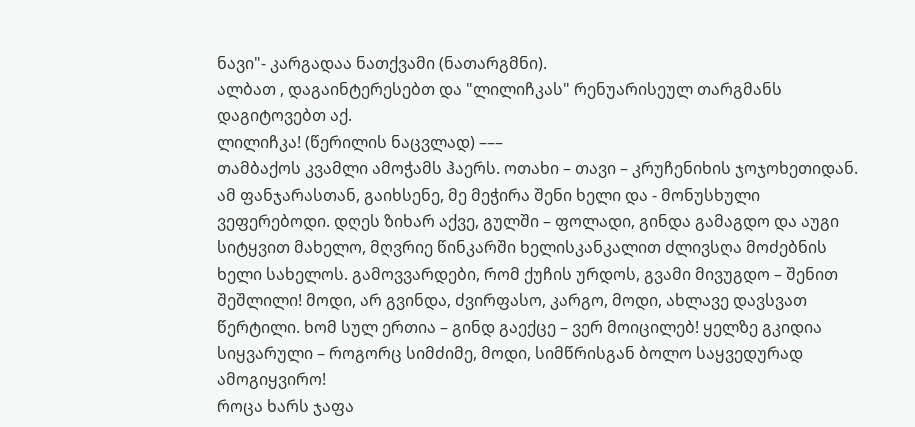ნავი"- კარგადაა ნათქვამი (ნათარგმნი).
ალბათ , დაგაინტერესებთ და "ლილიჩკას" რენუარისეულ თარგმანს დაგიტოვებთ აქ.
ლილიჩკა! (წერილის ნაცვლად) –––
თამბაქოს კვამლი ამოჭამს ჰაერს. ოთახი – თავი – კრუჩენიხის ჯოჯოხეთიდან. ამ ფანჯარასთან, გაიხსენე, მე მეჭირა შენი ხელი და - მონუსხული ვეფერებოდი. დღეს ზიხარ აქვე, გულში – ფოლადი, გინდა გამაგდო და აუგი სიტყვით მახელო, მღვრიე წინკარში ხელისკანკალით ძლივსღა მოძებნის ხელი სახელოს. გამოვვარდები, რომ ქუჩის ურდოს, გვამი მივუგდო – შენით შეშლილი! მოდი, არ გვინდა, ძვირფასო, კარგო, მოდი, ახლავე დავსვათ წერტილი. ხომ სულ ერთია – გინდ გაექცე – ვერ მოიცილებ! ყელზე გკიდია სიყვარული – როგორც სიმძიმე, მოდი, სიმწრისგან ბოლო საყვედურად ამოგიყვირო!
როცა ხარს ჯაფა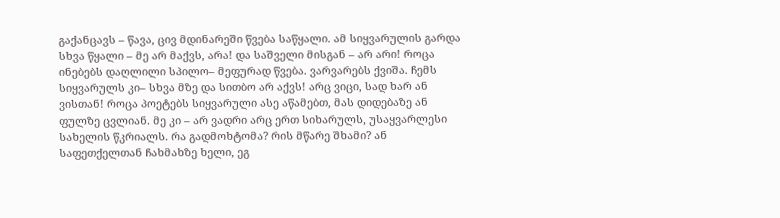გაქანცავს – წავა, ცივ მდინარეში წვება საწყალი. ამ სიყვარულის გარდა სხვა წყალი – მე არ მაქვს, არა! და საშველი მისგან – არ არი! როცა ინებებს დაღლილი სპილო– მეფურად წვება. ვარვარებს ქვიშა. ჩემს სიყვარულს კი– სხვა მზე და სითბო არ აქვს! არც ვიცი, სად ხარ ან ვისთან! როცა პოეტებს სიყვარული ასე აწამებთ, მას დიდებაზე ან ფულზე ცვლიან. მე კი – არ ვადრი არც ერთ სიხარულს, უსაყვარლესი სახელის წკრიალს. რა გადმოხტომა? რის მწარე შხამი? ან საფეთქელთან ჩახმახზე ხელი, ეგ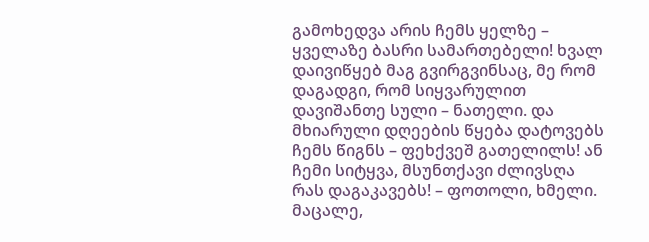გამოხედვა არის ჩემს ყელზე – ყველაზე ბასრი სამართებელი! ხვალ დაივიწყებ მაგ გვირგვინსაც, მე რომ დაგადგი, რომ სიყვარულით დავიშანთე სული – ნათელი. და მხიარული დღეების წყება დატოვებს ჩემს წიგნს – ფეხქვეშ გათელილს! ან ჩემი სიტყვა, მსუნთქავი ძლივსღა რას დაგაკავებს! – ფოთოლი, ხმელი. მაცალე,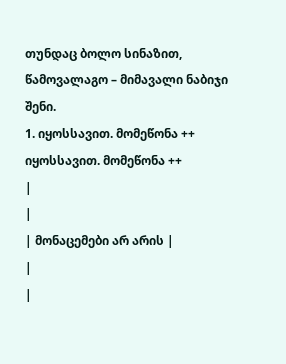თუნდაც ბოლო სინაზით, წამოვალაგო – მიმავალი ნაბიჯი შენი.
1. იყოსსავით. მომეწონა ++ იყოსსავით. მომეწონა ++
|
|
| მონაცემები არ არის |
|
|